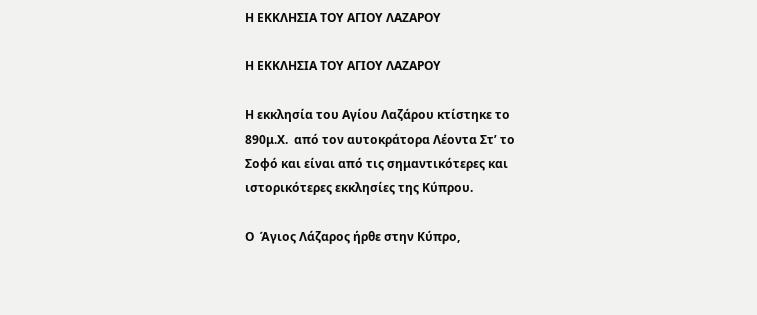Η ΕΚΚΛΗΣΙΑ ΤΟΥ ΑΓΙΟΥ ΛΑΖΑΡΟΥ

Η ΕΚΚΛΗΣΙΑ ΤΟΥ ΑΓΙΟΥ ΛΑΖΑΡΟΥ

Η εκκλησία του Αγίου Λαζάρου κτίστηκε το 890μ.Χ.  από τον αυτοκράτορα Λέοντα Στ’ το Σοφό και είναι από τις σημαντικότερες και ιστορικότερες εκκλησίες της Κύπρου.

Ο  Άγιος Λάζαρος ήρθε στην Κύπρο,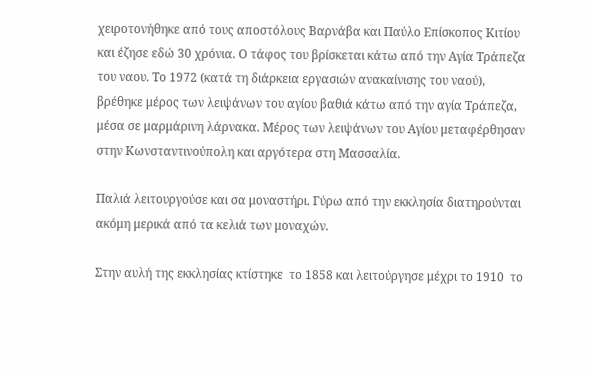χειροτονήθηκε από τους αποστόλους Βαρνάβα και Παύλο Επίσκοπος Κιτίου και έζησε εδώ 30 χρόνια. Ο τάφος του βρίσκεται κάτω από την Αγία Τράπεζα του ναου. Το 1972 (κατά τη διάρκεια εργασιών ανακαίνισης του ναού), βρέθηκε μέρος των λειψάνων του αγίου βαθιά κάτω από την αγία Τράπεζα, μέσα σε μαρμάρινη λάρνακα. Μέρος των λειψάνων του Αγίου μεταφέρθησαν στην Κωνσταντινούπολη και αργότερα στη Μασσαλία.

Παλιά λειτουργούσε και σα μοναστήρι. Γύρω από την εκκλησία διατηρούνται ακόμη μερικά από τα κελιά των μοναχών.

Στην αυλή της εκκλησίας κτίστηκε  το 1858 και λειτούργησε μέχρι το 1910  το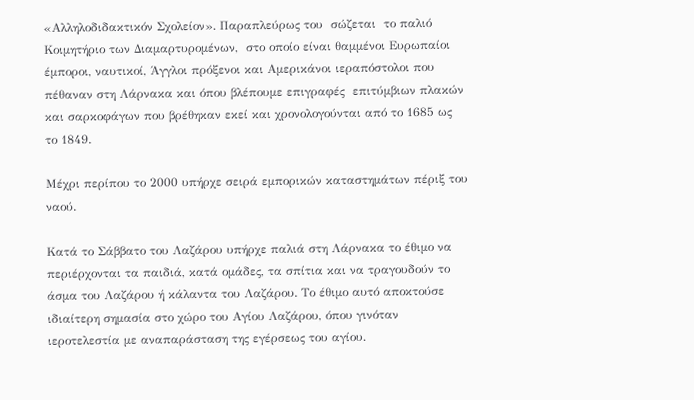«Αλληλοδιδακτικόν Σχολείον». Παραπλεύρως του  σώζεται  το παλιό  Κοιμητήριο των Διαμαρτυρομένων,  στο οποίο είναι θαμμένοι Ευρωπαίοι έμποροι, ναυτικοί, Άγγλοι πρόξενοι και Αμερικάνοι ιεραπόστολοι που πέθαναν στη Λάρνακα και όπου βλέπουμε επιγραφές  επιτύμβιων πλακών και σαρκοφάγων που βρέθηκαν εκεί και χρονολογούνται από το 1685 ως το 1849.

Μέχρι περίπου το 2000 υπήρχε σειρά εμπορικών καταστημάτων πέριξ του ναού.

Κατά το Σάββατο του Λαζάρου υπήρχε παλιά στη Λάρνακα το έθιμο να περιέρχονται τα παιδιά, κατά ομάδες, τα σπίτια και να τραγουδούν το άσμα του Λαζάρου ή κάλαντα του Λαζάρου. Το έθιμο αυτό αποκτούσε ιδιαίτερη σημασία στο χώρο του Αγίου Λαζάρου, όπου γινόταν  ιεροτελεστία με αναπαράσταση της εγέρσεως του αγίου.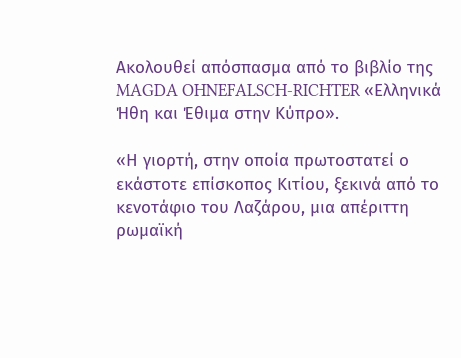Ακολουθεί απόσπασμα από το βιβλίο της MAGDA OHNEFALSCH-RICHTER «Ελληνικά Ήθη και Έθιμα στην Κύπρο».

«Η γιορτή, στην οποία πρωτοστατεί ο εκάστοτε επίσκοπος Κιτίου, ξεκινά από το κενοτάφιο του Λαζάρου, μια απέριττη ρωμαϊκή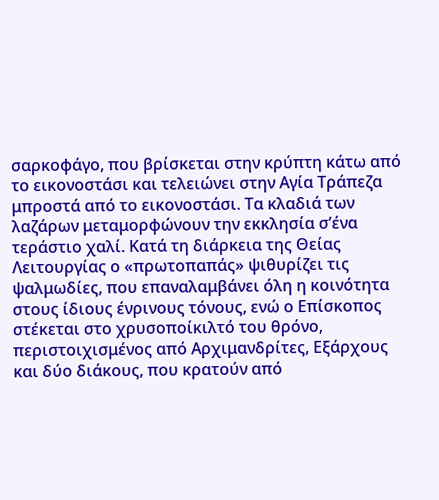σαρκοφάγο, που βρίσκεται στην κρύπτη κάτω από το εικονοστάσι και τελειώνει στην Αγία Τράπεζα μπροστά από το εικονοστάσι. Τα κλαδιά των λαζάρων μεταμορφώνουν την εκκλησία σ’ένα τεράστιο χαλί. Κατά τη διάρκεια της Θείας Λειτουργίας ο «πρωτοπαπάς» ψιθυρίζει τις ψαλμωδίες, που επαναλαμβάνει όλη η κοινότητα στους ίδιους ένρινους τόνους, ενώ ο Επίσκοπος στέκεται στο χρυσοποίκιλτό του θρόνο, περιστοιχισμένος από Αρχιμανδρίτες, Εξάρχους και δύο διάκους, που κρατούν από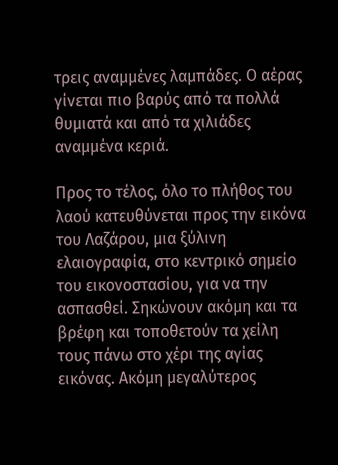τρεις αναμμένες λαμπάδες. Ο αέρας γίνεται πιο βαρύς από τα πολλά θυμιατά και από τα χιλιάδες αναμμένα κεριά.

Προς το τέλος, όλο το πλήθος του λαού κατευθύνεται προς την εικόνα του Λαζάρου, μια ξύλινη ελαιογραφία, στο κεντρικό σημείο του εικονοστασίου, για να την ασπασθεί. Σηκώνουν ακόμη και τα βρέφη και τοποθετούν τα χείλη τους πάνω στο χέρι της αγίας εικόνας. Ακόμη μεγαλύτερος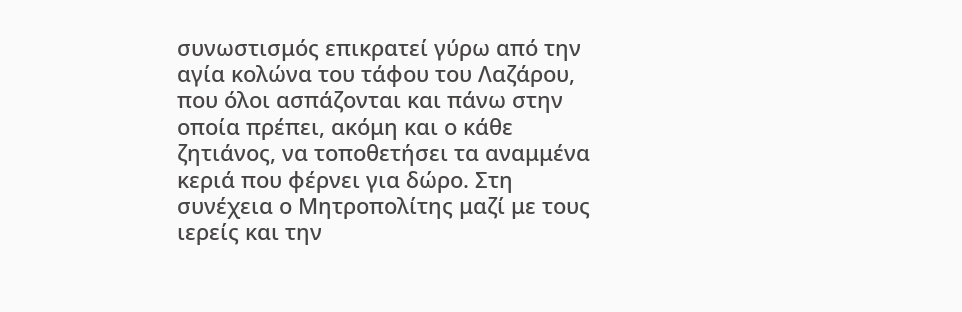συνωστισμός επικρατεί γύρω από την αγία κολώνα του τάφου του Λαζάρου, που όλοι ασπάζονται και πάνω στην οποία πρέπει, ακόμη και ο κάθε ζητιάνος, να τοποθετήσει τα αναμμένα κεριά που φέρνει για δώρο. Στη συνέχεια ο Μητροπολίτης μαζί με τους ιερείς και την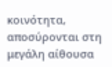κοινότητα, αποσύρονται στη μεγάλη αίθουσα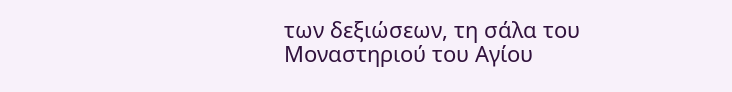των δεξιώσεων, τη σάλα του Μοναστηριού του Αγίου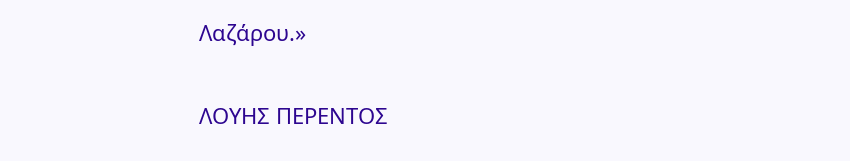Λαζάρου.»

ΛΟΥΗΣ ΠΕΡΕΝΤΟΣ